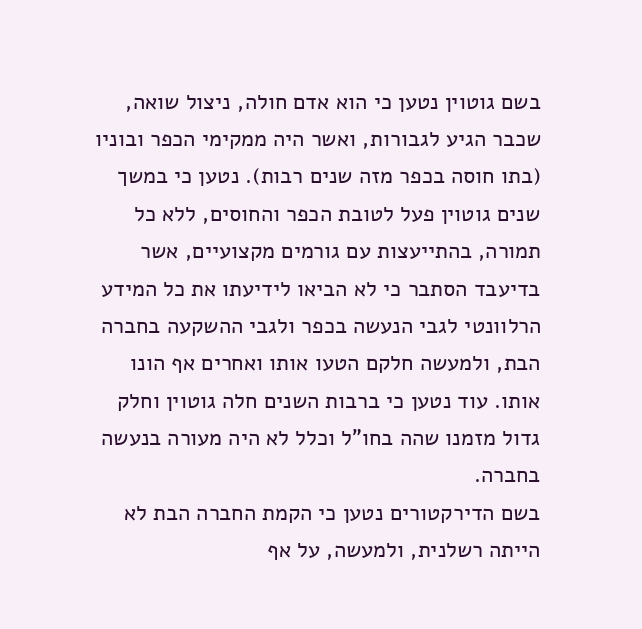בשם גוטוין נטען כי הוא אדם חולה, ניצול שואה, שכבר הגיע לגבורות, ואשר היה ממקימי הכפר ובוניו (בתו חוסה בכפר מזה שנים רבות). נטען כי במשך שנים גוטוין פעל לטובת הכפר והחוסים, ללא כל תמורה, בהתייעצות עם גורמים מקצועיים, אשר בדיעבד הסתבר כי לא הביאו לידיעתו את כל המידע הרלוונטי לגבי הנעשה בכפר ולגבי ההשקעה בחברה הבת, ולמעשה חלקם הטעו אותו ואחרים אף הונו אותו. עוד נטען כי ברבות השנים חלה גוטוין וחלק גדול מזמנו שהה בחו"ל וכלל לא היה מעורה בנעשה בחברה.
בשם הדירקטורים נטען כי הקמת החברה הבת לא הייתה רשלנית, ולמעשה, על אף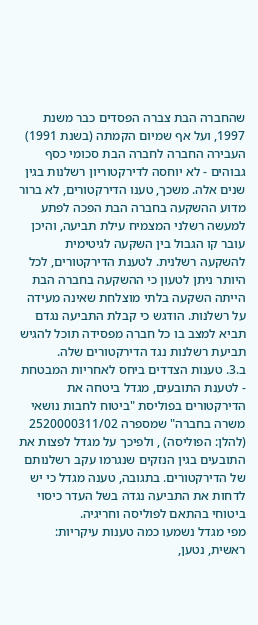שהחברה הבת צברה הפסדים כבר משנת 1997, ועל אף שמיום הקמתה (בשנת 1991) העבירה החברה לחברה הבת סכומי כסף גבוהים - לא יוחסה לדירקטוריון רשלנות בגין שנים אלה. משכך, טענו הדירקטורים, לא ברור מדוע ההשקעה בחברה הבת הפכה לפתע למעשה רשלני המצמיח עילת תביעה, והיכן עובר קו הגבול בין השקעה לגיטימית להשקעה רשלנית. לטענת הדירקטורים, לכל היותר ניתן לטעון כי ההשקעה בחברה הבת הייתה השקעה בלתי מוצלחת שאינה מעידה על רשלנות. הודגש כי קבלת התביעה נגדם תביא למצב בו כל חברה מפסידה תוכל להגיש תביעת רשלנות נגד הדירקטורים שלה.
ב.3. טענות הצדדים ביחס לאחריות המבטחת
- לטענת התובעים, מגדל ביטחה את הדירקטורים בפוליסת "ביטוח לחבות נושאי משרה בחברה" שמספרה 2520000311/02 (להלן: הפוליסה) , ולפיכך על מגדל לפצות את התובעים בגין הנזקים שנגרמו עקב רשלנותם של הדירקטורים. בתגובה, טענה מגדל כי יש לדחות את התביעה נגדה בשל העדר כיסוי ביטוחי בהתאם לפוליסה וחריגיה.
מפי מגדל נשמעו כמה טענות עיקריות: ראשית, נטען,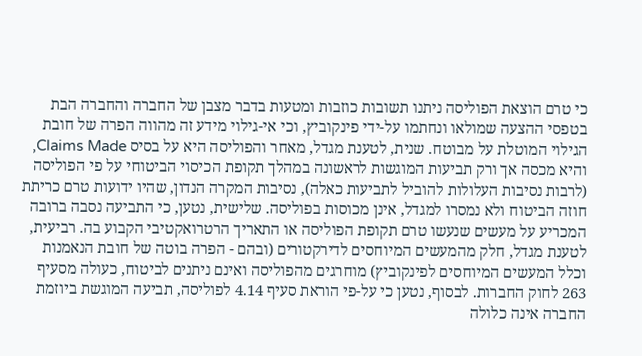כי טרם הוצאת הפוליסה ניתנו תשובות כוזבות ומטעות בדבר מצבן של החברה והחברה הבת בטפסי ההצעה שמולאו ונחתמו על-ידי פינקוביץ, וכי אי-גילוי מידע זה מהווה הפרה של חובת הגילוי המוטלת על מבוטח. שנית, לטענת מגדל, מאחר והפוליסה היא על בסיס Claims Made, והיא מכסה אך ורק תביעות המוגשות לראשונה במהלך תקופת הכיסוי הביטוחי על פי הפוליסה (לרבות נסיבות העלולות להוביל לתביעות כאלה), נסיבות המקרה הנדון, שהיו ידועות טרם כריתת חוזה הביטוח ולא נמסרו למגדל, אינן מכוסות בפוליסה. שלישית, נטען, כי התביעה נסבה ברובה המכריע על מעשים שנעשו טרם תקופת הפוליסה או התאריך הרטרואקטיבי הקבוע בה. רביעית, לטענת מגדל, חלק מהמעשים המיוחסים לדירקטורים (ובהם - הפרה בוטה של חובת הנאמנות וכלל המעשים המיוחסים לפינקוביץ) מוחרגים מהפוליסה ואינם ניתנים לביטוח, כעולה מסעיף 263 לחוק החברות. לבסוף, נטען כי על-פי הוראת סעיף 4.14 לפוליסה, תביעה המוגשת ביוזמת החברה אינה כלולה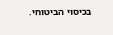בכיסוי הביטוחי.